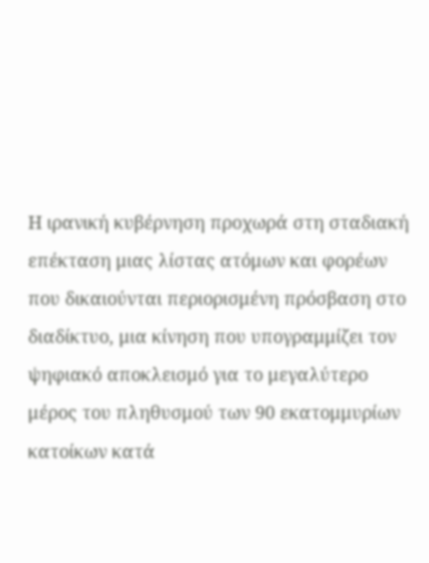Η ιρανική κυβέρνηση προχωρά στη σταδιακή επέκταση μιας λίστας ατόμων και φορέων που δικαιούνται περιορισμένη πρόσβαση στο διαδίκτυο, μια κίνηση που υπογραμμίζει τον ψηφιακό αποκλεισμό για το μεγαλύτερο μέρος του πληθυσμού των 90 εκατομμυρίων κατοίκων κατά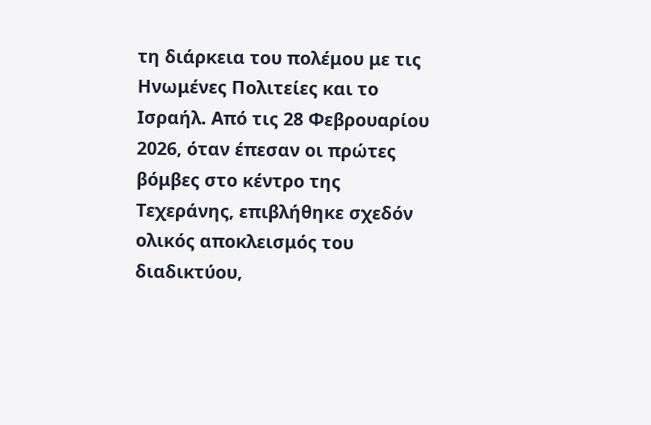τη διάρκεια του πολέμου με τις Ηνωμένες Πολιτείες και το Ισραήλ. Από τις 28 Φεβρουαρίου 2026, όταν έπεσαν οι πρώτες βόμβες στο κέντρο της Τεχεράνης, επιβλήθηκε σχεδόν ολικός αποκλεισμός του διαδικτύου,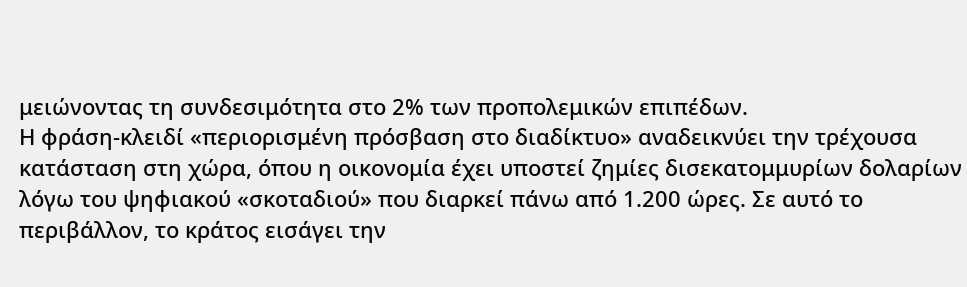μειώνοντας τη συνδεσιμότητα στο 2% των προπολεμικών επιπέδων.
Η φράση-κλειδί «περιορισμένη πρόσβαση στο διαδίκτυο» αναδεικνύει την τρέχουσα κατάσταση στη χώρα, όπου η οικονομία έχει υποστεί ζημίες δισεκατομμυρίων δολαρίων λόγω του ψηφιακού «σκοταδιού» που διαρκεί πάνω από 1.200 ώρες. Σε αυτό το περιβάλλον, το κράτος εισάγει την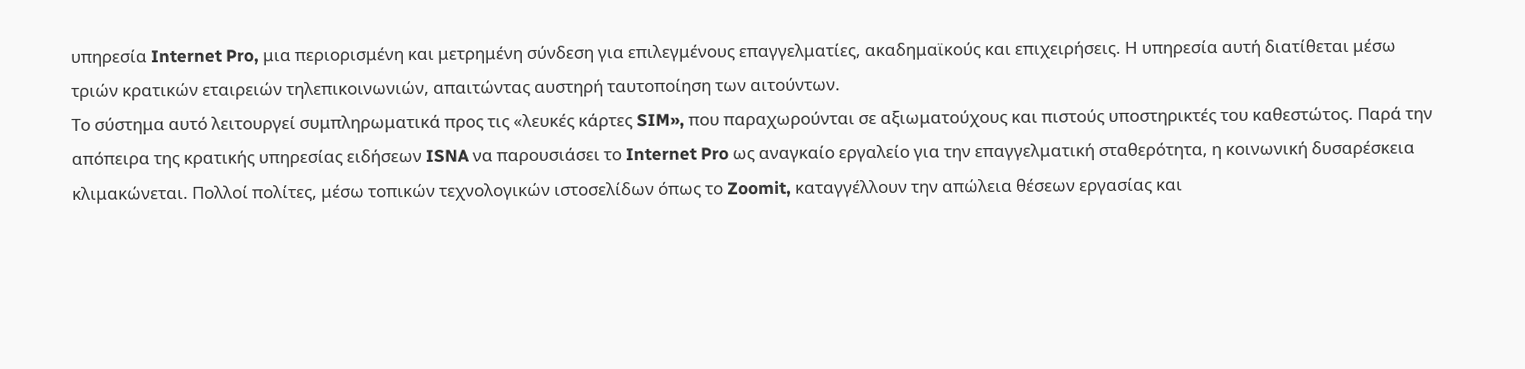υπηρεσία Internet Pro, μια περιορισμένη και μετρημένη σύνδεση για επιλεγμένους επαγγελματίες, ακαδημαϊκούς και επιχειρήσεις. Η υπηρεσία αυτή διατίθεται μέσω τριών κρατικών εταιρειών τηλεπικοινωνιών, απαιτώντας αυστηρή ταυτοποίηση των αιτούντων.
Το σύστημα αυτό λειτουργεί συμπληρωματικά προς τις «λευκές κάρτες SIM», που παραχωρούνται σε αξιωματούχους και πιστούς υποστηρικτές του καθεστώτος. Παρά την απόπειρα της κρατικής υπηρεσίας ειδήσεων ISNA να παρουσιάσει το Internet Pro ως αναγκαίο εργαλείο για την επαγγελματική σταθερότητα, η κοινωνική δυσαρέσκεια κλιμακώνεται. Πολλοί πολίτες, μέσω τοπικών τεχνολογικών ιστοσελίδων όπως το Zoomit, καταγγέλλουν την απώλεια θέσεων εργασίας και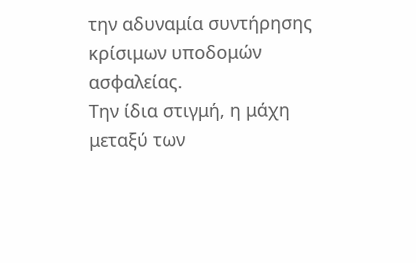την αδυναμία συντήρησης κρίσιμων υποδομών ασφαλείας.
Την ίδια στιγμή, η μάχη μεταξύ των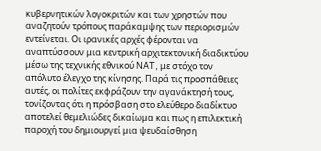κυβερνητικών λογοκριτών και των χρηστών που αναζητούν τρόπους παράκαμψης των περιορισμών εντείνεται. Οι ιρανικές αρχές φέρονται να αναπτύσσουν μια κεντρική αρχιτεκτονική διαδικτύου μέσω της τεχνικής εθνικού NAT, με στόχο τον απόλυτο έλεγχο της κίνησης. Παρά τις προσπάθειες αυτές, οι πολίτες εκφράζουν την αγανάκτησή τους, τονίζοντας ότι η πρόσβαση στο ελεύθερο διαδίκτυο αποτελεί θεμελιώδες δικαίωμα και πως η επιλεκτική παροχή του δημιουργεί μια ψευδαίσθηση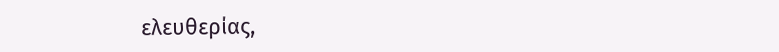ελευθερίας,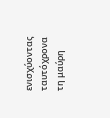ενισχύοντας ταυτόχρονα τη μαύρη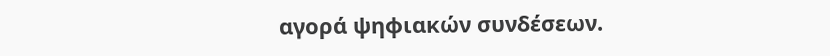αγορά ψηφιακών συνδέσεων.